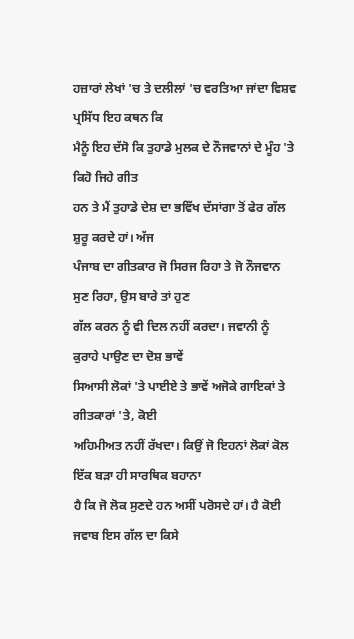ਹਜ਼ਾਰਾਂ ਲੇਖਾਂ 'ਚ ਤੇ ਦਲੀਲਾਂ 'ਚ ਵਰਤਿਆ ਜਾਂਦਾ ਵਿਸ਼ਵ ਪ੍ਰਸਿੱਧ ਇਹ ਕਥਨ ਕਿ
ਮੈਨੂੰ ਇਹ ਦੱਸੋ ਕਿ ਤੁਹਾਡੇ ਮੁਲਕ ਦੇ ਨੌਜਵਾਨਾਂ ਦੇ ਮੂੰਹ 'ਤੇ ਕਿਹੋ ਜਿਹੇ ਗੀਤ
ਹਨ ਤੇ ਮੈਂ ਤੁਹਾਡੇ ਦੇਸ਼ ਦਾ ਭਵਿੱਖ ਦੱਸਾਂਗਾ ਤੋਂ ਫੇਰ ਗੱਲ ਸ਼ੁਰੂ ਕਰਦੇ ਹਾਂ। ਅੱਜ
ਪੰਜਾਬ ਦਾ ਗੀਤਕਾਰ ਜੋ ਸਿਰਜ ਰਿਹਾ ਤੇ ਜੋ ਨੌਜਵਾਨ ਸੁਣ ਰਿਹਾ, ਉਸ ਬਾਰੇ ਤਾਂ ਹੁਣ
ਗੱਲ ਕਰਨ ਨੂੰ ਵੀ ਦਿਲ ਨਹੀਂ ਕਰਦਾ। ਜਵਾਨੀ ਨੂੰ ਕੁਰਾਹੇ ਪਾਉਣ ਦਾ ਦੋਸ਼ ਭਾਵੇਂ
ਸਿਆਸੀ ਲੋਕਾਂ 'ਤੇ ਪਾਈਏ ਤੇ ਭਾਵੇਂ ਅਜੋਕੇ ਗਾਇਕਾਂ ਤੇ ਗੀਤਕਾਰਾਂ 'ਤੇ, ਕੋਈ
ਅਹਿਮੀਅਤ ਨਹੀਂ ਰੱਖਦਾ। ਕਿਉਂ ਜੋ ਇਹਨਾਂ ਲੋਕਾਂ ਕੋਲ ਇੱਕ ਬੜਾ ਹੀ ਸਾਰਥਿਕ ਬਹਾਨਾ
ਹੈ ਕਿ ਜੋ ਲੋਕ ਸੁਣਦੇ ਹਨ ਅਸੀਂ ਪਰੋਸਦੇ ਹਾਂ। ਹੈ ਕੋਈ ਜਵਾਬ ਇਸ ਗੱਲ ਦਾ ਕਿਸੇ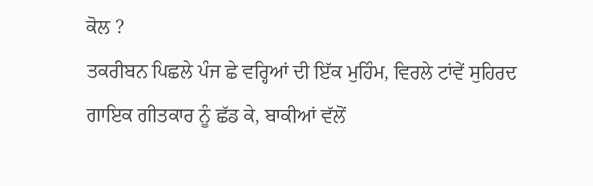ਕੋਲ ?
ਤਕਰੀਬਨ ਪਿਛਲੇ ਪੰਜ ਛੇ ਵਰ੍ਹਿਆਂ ਦੀ ਇੱਕ ਮੁਹਿੰਮ, ਵਿਰਲੇ ਟਾਂਵੇਂ ਸੁਹਿਰਦ
ਗਾਇਕ ਗੀਤਕਾਰ ਨੂੰ ਛੱਡ ਕੇ, ਬਾਕੀਆਂ ਵੱਲੋਂ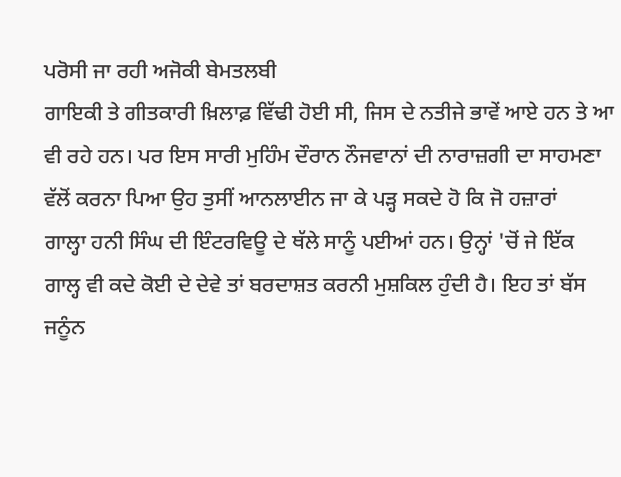ਪਰੋਸੀ ਜਾ ਰਹੀ ਅਜੋਕੀ ਬੇਮਤਲਬੀ
ਗਾਇਕੀ ਤੇ ਗੀਤਕਾਰੀ ਖ਼ਿਲਾਫ਼ ਵਿੱਢੀ ਹੋਈ ਸੀ, ਜਿਸ ਦੇ ਨਤੀਜੇ ਭਾਵੇਂ ਆਏ ਹਨ ਤੇ ਆ
ਵੀ ਰਹੇ ਹਨ। ਪਰ ਇਸ ਸਾਰੀ ਮੁਹਿੰਮ ਦੌਰਾਨ ਨੌਜਵਾਨਾਂ ਦੀ ਨਾਰਾਜ਼ਗੀ ਦਾ ਸਾਹਮਣਾ
ਵੱਲੋਂ ਕਰਨਾ ਪਿਆ ਉਹ ਤੁਸੀਂ ਆਨਲਾਈਨ ਜਾ ਕੇ ਪੜ੍ਹ ਸਕਦੇ ਹੋ ਕਿ ਜੋ ਹਜ਼ਾਰਾਂ
ਗਾਲ੍ਹਾ ਹਨੀ ਸਿੰਘ ਦੀ ਇੰਟਰਵਿਊ ਦੇ ਥੱਲੇ ਸਾਨੂੰ ਪਈਆਂ ਹਨ। ਉਨ੍ਹਾਂ 'ਚੋਂ ਜੇ ਇੱਕ
ਗਾਲ੍ਹ ਵੀ ਕਦੇ ਕੋਈ ਦੇ ਦੇਵੇ ਤਾਂ ਬਰਦਾਸ਼ਤ ਕਰਨੀ ਮੁਸ਼ਕਿਲ ਹੁੰਦੀ ਹੈ। ਇਹ ਤਾਂ ਬੱਸ
ਜਨੂੰਨ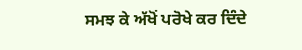ਸਮਝ ਕੇ ਅੱਖੋਂ ਪਰੋਖੇ ਕਰ ਦਿੰਦੇ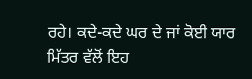ਰਹੇ। ਕਦੇ-ਕਦੇ ਘਰ ਦੇ ਜਾਂ ਕੋਈ ਯਾਰ
ਮਿੱਤਰ ਵੱਲੋਂ ਇਹ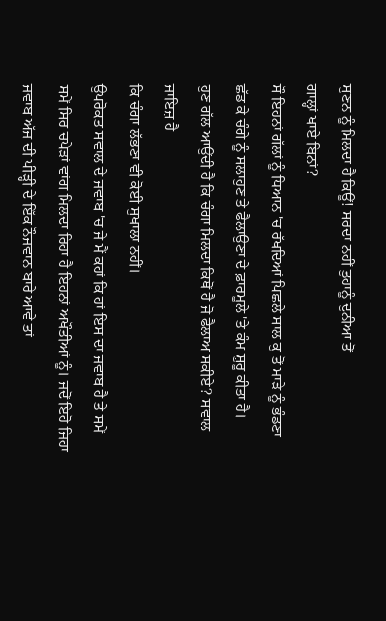ਸੁਣਨ ਨੂੰ ਮਿਲਦਾ ਹੈ ਕਿਊਂ! ਸਰਦਾ ਨਹੀਂ ਤੁਹਾਨੂੰ ਦੁਨੀਆ ਤੋਂ
ਗਾਲ੍ਹਾਂ ਖਾਏ ਬਿਨਾਂ?
ਸੌ ਇਹਨਾਂ ਗੱਲਾਂ ਨੂੰ ਧਿਆਨ 'ਚ ਰੱਖਦਿਆਂ ਪਿਛਲੇ ਸਾਲ ਕੁ ਤੋਂ ਮਾੜੇ ਨੂੰ ਭੰਡਣਾ
ਛੱਡ ਕੇ ਚੰਗੇ ਨੂੰ ਸਲਾਹੁਣ ਤੇ ਫੈਲਾਉਣਾ ਦੇ ਫ਼ਾਰਮੂਲੇ 'ਤੇ ਕੰਮ ਸ਼ੁਰੂ ਕੀਤਾ ਹੈ।
ਹੁਣ ਗੱਲ ਆਉਂਦੀ ਹੈ ਕਿ ਚੰਗਾ ਮਿਲਦਾ ਕਿਥੋਂ ਹੈ ਜੋ ਫੈਲਾਅ ਸਕੀਏ? ਸਵਾਲ ਜਾਇਜ਼ ਹੈ
ਕਿ ਚੰਗਾ ਲੱਭਣਾ ਵੀ ਕੋਈ ਸੁਖਾਲਾ ਨਹੀਂ।
ਉਪਰੋਕਤ ਸਵਾਲ ਦੇ ਜਵਾਬ 'ਚ ਜੇ ਮੈਂ ਕਹਾਂ ਕਿ ਹਾਂ ਇਸ ਦਾ ਜਵਾਬ ਹੈ ਤੇ ਸਮੇਂ
ਸਮੇਂ ਸਿਰ ਚਪੇੜਾਂ ਵਾਂਗ ਮਿਲਦਾ ਰਿਹਾ ਹੈ ਇਹਨਾਂ ਅਖੌਤੀਆਂ ਨੂੰ। ਜਦੋਂ ਇਹੋ ਜਿਹਾ
ਜਵਾਬ ਅੱਜ ਦੀ ਪੀੜ੍ਹੀ ਦੇ ਇੱਕ ਨੌਜਵਾਨ ਬਾਰੇ ਆਵੇ ਤਾਂ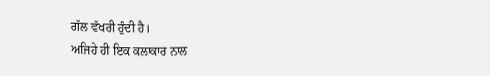ਗੱਲ ਵੱਖਰੀ ਹੁੰਦੀ ਹੈ।
ਅਜਿਹੇ ਹੀ ਇਕ ਕਲਾਕਾਰ ਨਾਲ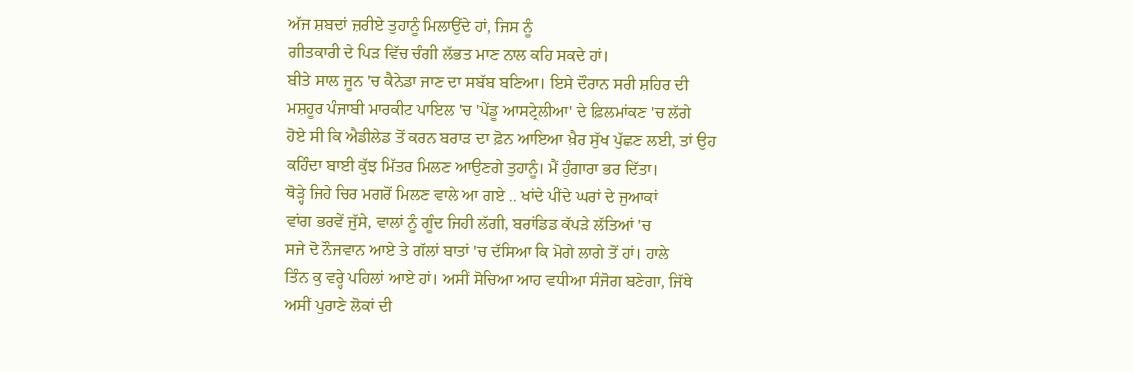ਅੱਜ ਸ਼ਬਦਾਂ ਜ਼ਰੀਏ ਤੁਹਾਨੂੰ ਮਿਲਾਉਂਦੇ ਹਾਂ, ਜਿਸ ਨੂੰ
ਗੀਤਕਾਰੀ ਦੇ ਪਿੜ ਵਿੱਚ ਚੰਗੀ ਲੱਭਤ ਮਾਣ ਨਾਲ ਕਹਿ ਸਕਦੇ ਹਾਂ।
ਬੀਤੇ ਸਾਲ ਜੂਨ 'ਚ ਕੈਨੇਡਾ ਜਾਣ ਦਾ ਸਬੱਬ ਬਣਿਆ। ਇਸੇ ਦੌਰਾਨ ਸਰੀ ਸ਼ਹਿਰ ਦੀ
ਮਸ਼ਹੂਰ ਪੰਜਾਬੀ ਮਾਰਕੀਟ ਪਾਇਲ 'ਚ 'ਪੇਂਡੂ ਆਸਟ੍ਰੇਲੀਆ' ਦੇ ਫ਼ਿਲਮਾਂਕਣ 'ਚ ਲੱਗੇ
ਹੋਏ ਸੀ ਕਿ ਐਡੀਲੇਡ ਤੋਂ ਕਰਨ ਬਰਾੜ ਦਾ ਫ਼ੋਨ ਆਇਆ ਖ਼ੈਰ ਸੁੱਖ ਪੁੱਛਣ ਲਈ, ਤਾਂ ਉਹ
ਕਹਿੰਦਾ ਬਾਈ ਕੁੱਝ ਮਿੱਤਰ ਮਿਲਣ ਆਉਣਗੇ ਤੁਹਾਨੂੰ। ਮੈਂ ਹੁੰਗਾਰਾ ਭਰ ਦਿੱਤਾ।
ਥੋੜ੍ਹੇ ਜਿਹੇ ਚਿਰ ਮਗਰੋਂ ਮਿਲਣ ਵਾਲੇ ਆ ਗਏ .. ਖਾਂਦੇ ਪੀਂਦੇ ਘਰਾਂ ਦੇ ਜੁਆਕਾਂ
ਵਾਂਗ ਭਰਵੇਂ ਜੁੱਸੇ, ਵਾਲਾਂ ਨੂੰ ਗੂੰਦ ਜਿਹੀ ਲੱਗੀ, ਬਰਾਂਡਿਡ ਕੱਪੜੇ ਲੱਤਿਆਂ 'ਚ
ਸਜੇ ਦੋ ਨੌਜਵਾਨ ਆਏ ਤੇ ਗੱਲਾਂ ਬਾਤਾਂ 'ਚ ਦੱਸਿਆ ਕਿ ਮੋਗੇ ਲਾਗੇ ਤੋਂ ਹਾਂ। ਹਾਲੇ
ਤਿੰਨ ਕੁ ਵਰ੍ਹੇ ਪਹਿਲਾਂ ਆਏ ਹਾਂ। ਅਸੀਂ ਸੋਚਿਆ ਆਹ ਵਧੀਆ ਸੰਜੋਗ ਬਣੇਗਾ, ਜਿੱਥੇ
ਅਸੀਂ ਪੁਰਾਣੇ ਲੋਕਾਂ ਦੀ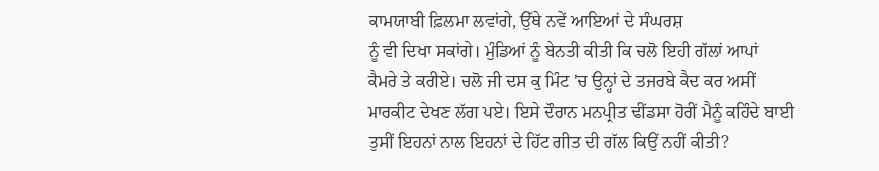ਕਾਮਯਾਬੀ ਫ਼ਿਲਮਾ ਲਵਾਂਗੇ, ਉੱਥੇ ਨਵੇਂ ਆਇਆਂ ਦੇ ਸੰਘਰਸ਼
ਨੂੰ ਵੀ ਦਿਖਾ ਸਕਾਂਗੇ। ਮੁੰਡਿਆਂ ਨੂੰ ਬੇਨਤੀ ਕੀਤੀ ਕਿ ਚਲੋ ਇਹੀ ਗੱਲਾਂ ਆਪਾਂ
ਕੈਮਰੇ ਤੇ ਕਰੀਏ। ਚਲੋ ਜੀ ਦਸ ਕੁ ਮਿੰਟ 'ਚ ਉਨ੍ਹਾਂ ਦੇ ਤਜਰਬੇ ਕੈਦ ਕਰ ਅਸੀਂ
ਮਾਰਕੀਟ ਦੇਖਣ ਲੱਗ ਪਏ। ਇਸੇ ਦੌਰਾਨ ਮਨਪ੍ਰੀਤ ਢੀਂਡਸਾ ਹੋਰੀਂ ਮੈਨੂੰ ਕਹਿੰਦੇ ਬਾਈ
ਤੁਸੀਂ ਇਹਨਾਂ ਨਾਲ ਇਹਨਾਂ ਦੇ ਹਿੱਟ ਗੀਤ ਦੀ ਗੱਲ ਕਿਉਂ ਨਹੀਂ ਕੀਤੀ?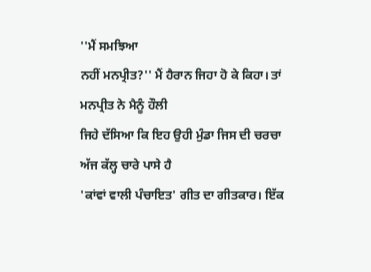''ਮੈਂ ਸਮਝਿਆ
ਨਹੀਂ ਮਨਪ੍ਰੀਤ?'' ਮੈਂ ਹੈਰਾਨ ਜਿਹਾ ਹੋ ਕੇ ਕਿਹਾ। ਤਾਂ ਮਨਪ੍ਰੀਤ ਨੇ ਮੈਨੂੰ ਹੌਲੀ
ਜਿਹੇ ਦੱਸਿਆ ਕਿ ਇਹ ਉਹੀ ਮੁੰਡਾ ਜਿਸ ਦੀ ਚਰਚਾ ਅੱਜ ਕੱਲ੍ਹ ਚਾਰੇ ਪਾਸੇ ਹੈ
'ਕਾਂਵਾਂ ਵਾਲੀ ਪੰਚਾਇਤ' ਗੀਤ ਦਾ ਗੀਤਕਾਰ। ਇੱਕ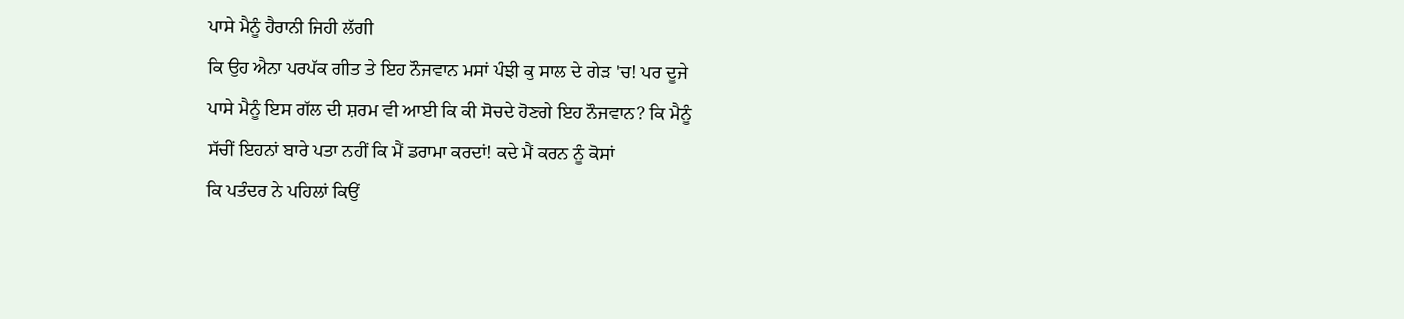ਪਾਸੇ ਮੈਨੂੰ ਹੈਰਾਨੀ ਜਿਹੀ ਲੱਗੀ
ਕਿ ਉਹ ਐਨਾ ਪਰਪੱਕ ਗੀਤ ਤੇ ਇਹ ਨੌਜਵਾਨ ਮਸਾਂ ਪੰਝੀ ਕੁ ਸਾਲ ਦੇ ਗੇੜ 'ਚ! ਪਰ ਦੂਜੇ
ਪਾਸੇ ਮੈਨੂੰ ਇਸ ਗੱਲ ਦੀ ਸ਼ਰਮ ਵੀ ਆਈ ਕਿ ਕੀ ਸੋਚਦੇ ਹੋਣਗੇ ਇਹ ਨੌਜਵਾਨ? ਕਿ ਮੈਨੂੰ
ਸੱਚੀਂ ਇਹਨਾਂ ਬਾਰੇ ਪਤਾ ਨਹੀਂ ਕਿ ਮੈਂ ਡਰਾਮਾ ਕਰਦਾਂ! ਕਦੇ ਮੈਂ ਕਰਨ ਨੂੰ ਕੋਸਾਂ
ਕਿ ਪਤੰਦਰ ਨੇ ਪਹਿਲਾਂ ਕਿਉਂ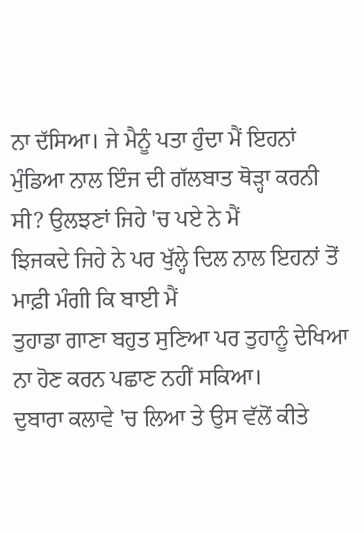ਨਾ ਦੱਸਿਆ। ਜੇ ਮੈਨੂੰ ਪਤਾ ਹੁੰਦਾ ਮੈਂ ਇਹਨਾਂ
ਮੁੰਡਿਆ ਨਾਲ ਇੰਜ ਦੀ ਗੱਲਬਾਤ ਥੋੜ੍ਹਾ ਕਰਨੀ ਸੀ? ਉਲਝਣਾਂ ਜਿਹੇ 'ਚ ਪਏ ਨੇ ਮੈਂ
ਝਿਜਕਦੇ ਜਿਹੇ ਨੇ ਪਰ ਖੁੱਲ੍ਹੇ ਦਿਲ ਨਾਲ ਇਹਨਾਂ ਤੋਂ ਮਾਫ਼ੀ ਮੰਗੀ ਕਿ ਬਾਈ ਮੈਂ
ਤੁਹਾਡਾ ਗਾਣਾ ਬਹੁਤ ਸੁਣਿਆ ਪਰ ਤੁਹਾਨੂੰ ਦੇਖਿਆ ਨਾ ਹੋਣ ਕਰਨ ਪਛਾਣ ਨਹੀਂ ਸਕਿਆ।
ਦੁਬਾਰਾ ਕਲਾਵੇ 'ਚ ਲਿਆ ਤੇ ਉਸ ਵੱਲੋਂ ਕੀਤੇ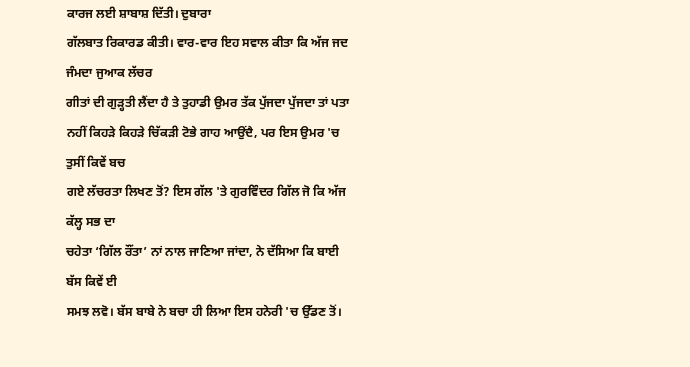ਕਾਰਜ ਲਈ ਸ਼ਾਬਾਸ਼ ਦਿੱਤੀ। ਦੁਬਾਰਾ
ਗੱਲਬਾਤ ਰਿਕਾਰਡ ਕੀਤੀ। ਵਾਰ-ਵਾਰ ਇਹ ਸਵਾਲ ਕੀਤਾ ਕਿ ਅੱਜ ਜਦ ਜੰਮਦਾ ਜੁਆਕ ਲੱਚਰ
ਗੀਤਾਂ ਦੀ ਗੁੜ੍ਹਤੀ ਲੈਂਦਾ ਹੈ ਤੇ ਤੁਹਾਡੀ ਉਮਰ ਤੱਕ ਪੁੱਜਦਾ ਪੁੱਜਦਾ ਤਾਂ ਪਤਾ
ਨਹੀਂ ਕਿਹੜੇ ਕਿਹੜੇ ਚਿੱਕੜੀ ਟੋਭੇ ਗਾਹ ਆਉਂਦੈ, ਪਰ ਇਸ ਉਮਰ 'ਚ ਤੁਸੀਂ ਕਿਵੇਂ ਬਚ
ਗਏ ਲੱਚਰਤਾ ਲਿਖਣ ਤੋਂ? ਇਸ ਗੱਲ 'ਤੇ ਗੁਰਵਿੰਦਰ ਗਿੱਲ ਜੋ ਕਿ ਅੱਜ ਕੱਲ੍ਹ ਸਭ ਦਾ
ਚਹੇਤਾ ‘ਗਿੱਲ ਰੌਂਤਾ’ ਨਾਂ ਨਾਲ ਜਾਣਿਆ ਜਾਂਦਾ, ਨੇ ਦੱਸਿਆ ਕਿ ਬਾਈ ਬੱਸ ਕਿਵੇਂ ਈ
ਸਮਝ ਲਵੋ। ਬੱਸ ਬਾਬੇ ਨੇ ਬਚਾ ਹੀ ਲਿਆ ਇਸ ਹਨੇਰੀ 'ਚ ਉੱਡਣ ਤੋਂ।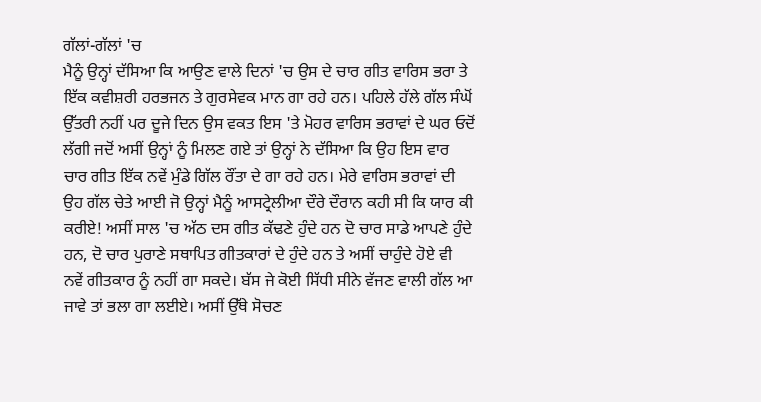ਗੱਲਾਂ-ਗੱਲਾਂ 'ਚ
ਮੈਨੂੰ ਉਨ੍ਹਾਂ ਦੱਸਿਆ ਕਿ ਆਉਣ ਵਾਲੇ ਦਿਨਾਂ 'ਚ ਉਸ ਦੇ ਚਾਰ ਗੀਤ ਵਾਰਿਸ ਭਰਾ ਤੇ
ਇੱਕ ਕਵੀਸ਼ਰੀ ਹਰਭਜਨ ਤੇ ਗੁਰਸੇਵਕ ਮਾਨ ਗਾ ਰਹੇ ਹਨ। ਪਹਿਲੇ ਹੱਲੇ ਗੱਲ ਸੰਘੋਂ
ਉੱਤਰੀ ਨਹੀਂ ਪਰ ਦੂਜੇ ਦਿਨ ਉਸ ਵਕਤ ਇਸ 'ਤੇ ਮੋਹਰ ਵਾਰਿਸ ਭਰਾਵਾਂ ਦੇ ਘਰ ਓਦੋਂ
ਲੱਗੀ ਜਦੋਂ ਅਸੀਂ ਉਨ੍ਹਾਂ ਨੂੰ ਮਿਲਣ ਗਏ ਤਾਂ ਉਨ੍ਹਾਂ ਨੇ ਦੱਸਿਆ ਕਿ ਉਹ ਇਸ ਵਾਰ
ਚਾਰ ਗੀਤ ਇੱਕ ਨਵੇਂ ਮੁੰਡੇ ਗਿੱਲ ਰੌਂਤਾ ਦੇ ਗਾ ਰਹੇ ਹਨ। ਮੇਰੇ ਵਾਰਿਸ ਭਰਾਵਾਂ ਦੀ
ਉਹ ਗੱਲ ਚੇਤੇ ਆਈ ਜੋ ਉਨ੍ਹਾਂ ਮੈਨੂੰ ਆਸਟ੍ਰੇਲੀਆ ਦੌਰੇ ਦੌਰਾਨ ਕਹੀ ਸੀ ਕਿ ਯਾਰ ਕੀ
ਕਰੀਏ! ਅਸੀਂ ਸਾਲ 'ਚ ਅੱਠ ਦਸ ਗੀਤ ਕੱਢਣੇ ਹੁੰਦੇ ਹਨ ਦੋ ਚਾਰ ਸਾਡੇ ਆਪਣੇ ਹੁੰਦੇ
ਹਨ, ਦੋ ਚਾਰ ਪੁਰਾਣੇ ਸਥਾਪਿਤ ਗੀਤਕਾਰਾਂ ਦੇ ਹੁੰਦੇ ਹਨ ਤੇ ਅਸੀਂ ਚਾਹੁੰਦੇ ਹੋਏ ਵੀ
ਨਵੇਂ ਗੀਤਕਾਰ ਨੂੰ ਨਹੀਂ ਗਾ ਸਕਦੇ। ਬੱਸ ਜੇ ਕੋਈ ਸਿੱਧੀ ਸੀਨੇ ਵੱਜਣ ਵਾਲੀ ਗੱਲ ਆ
ਜਾਵੇ ਤਾਂ ਭਲਾ ਗਾ ਲਈਏ। ਅਸੀਂ ਉੱਥੇ ਸੋਚਣ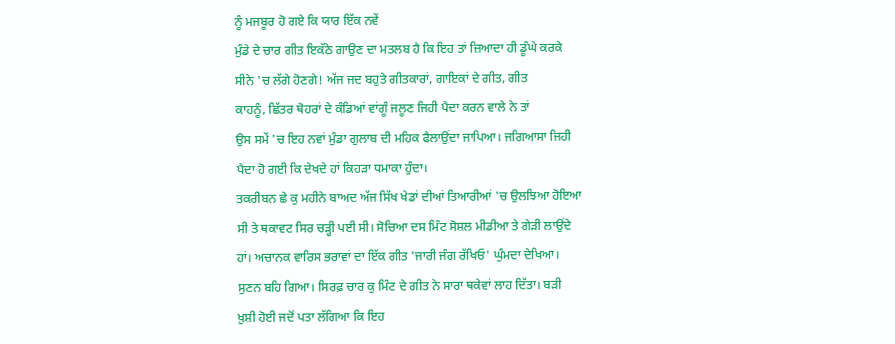ਨੂੰ ਮਜਬੂਰ ਹੋ ਗਏ ਕਿ ਯਾਰ ਇੱਕ ਨਵੇਂ
ਮੁੰਡੇ ਦੇ ਚਾਰ ਗੀਤ ਇਕੱਠੇ ਗਾਉਣ ਦਾ ਮਤਲਬ ਹੈ ਕਿ ਇਹ ਤਾਂ ਜ਼ਿਆਦਾ ਹੀ ਡੂੰਘੇ ਕਰਕੇ
ਸੀਨੇ 'ਚ ਲੱਗੇ ਹੋਣਗੇ! ਅੱਜ ਜਦ ਬਹੁਤੇ ਗੀਤਕਾਰਾਂ, ਗਾਇਕਾਂ ਦੇ ਗੀਤ, ਗੀਤ
ਕਾਹਨੂੰ, ਛਿੱਤਰ ਥੋਹਰਾਂ ਦੇ ਕੰਡਿਆਂ ਵਾਂਗੂੰ ਜਲੂਣ ਜਿਹੀ ਪੈਦਾ ਕਰਨ ਵਾਲੇ ਨੇ ਤਾਂ
ਉਸ ਸਮੇਂ 'ਚ ਇਹ ਨਵਾਂ ਮੁੰਡਾ ਗੁਲਾਬ ਦੀ ਮਹਿਕ ਫੈਲਾਉਂਦਾ ਜਾਪਿਆ। ਜਗਿਆਸਾ ਜਿਹੀ
ਪੈਦਾ ਹੋ ਗਈ ਕਿ ਦੇਖਦੇ ਹਾਂ ਕਿਹੜਾ ਧਮਾਕਾ ਹੁੰਦਾ।
ਤਕਰੀਬਨ ਛੇ ਕੁ ਮਹੀਨੇ ਬਾਅਦ ਅੱਜ ਸਿੱਖ ਖੇਡਾਂ ਦੀਆਂ ਤਿਆਰੀਆਂ 'ਚ ਉਲਝਿਆ ਹੋਇਆ
ਸੀ ਤੇ ਥਕਾਵਟ ਸਿਰ ਚੜ੍ਹੀ ਪਈ ਸੀ। ਸੋਚਿਆ ਦਸ ਮਿੰਟ ਸੋਸ਼ਲ ਮੀਡੀਆ ਤੇ ਗੇੜੀ ਲਾਉਂਦੇ
ਹਾਂ। ਅਚਾਨਕ ਵਾਰਿਸ ਭਰਾਵਾਂ ਦਾ ਇੱਕ ਗੀਤ 'ਜਾਰੀ ਜੰਗ ਰੱਖਿਓ' ਘੁੰਮਦਾ ਦੇਖਿਆ।
ਸੁਣਨ ਬਹਿ ਗਿਆ। ਸਿਰਫ਼ ਚਾਰ ਕੁ ਮਿੰਟ ਦੇ ਗੀਤ ਨੇ ਸਾਰਾ ਥਕੇਵਾਂ ਲਾਹ ਦਿੱਤਾ। ਬੜੀ
ਖ਼ੁਸ਼ੀ ਹੋਈ ਜਦੋਂ ਪਤਾ ਲੱਗਿਆ ਕਿ ਇਹ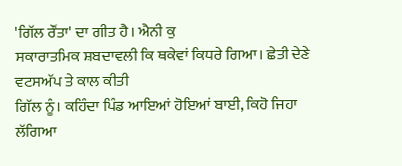'ਗਿੱਲ ਰੌਂਤਾ' ਦਾ ਗੀਤ ਹੈ। ਐਨੀ ਕੁ
ਸਕਾਰਾਤਮਿਕ ਸ਼ਬਦਾਵਲੀ ਕਿ ਥਕੇਵਾਂ ਕਿਧਰੇ ਗਿਆ। ਛੇਤੀ ਦੇਣੇ ਵਟਸਅੱਪ ਤੇ ਕਾਲ ਕੀਤੀ
ਗਿੱਲ ਨੂੰ। ਕਹਿੰਦਾ ਪਿੰਡ ਆਇਆਂ ਹੋਇਆਂ ਬਾਈ, ਕਿਹੋ ਜਿਹਾ ਲੱਗਿਆ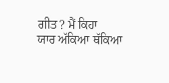ਗੀਤ? ਮੈਂ ਕਿਹਾ
ਯਾਰ ਅੱਕਿਆ ਥੱਕਿਆ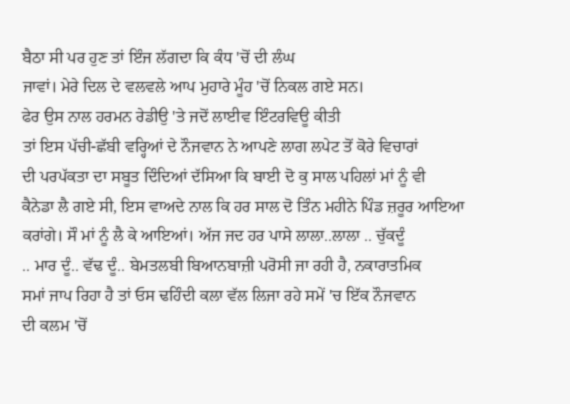ਬੈਠਾ ਸੀ ਪਰ ਹੁਣ ਤਾਂ ਇੰਜ ਲੱਗਦਾ ਕਿ ਕੰਧ 'ਚੋਂ ਦੀ ਲੰਘ
ਜਾਵਾਂ। ਮੇਰੇ ਦਿਲ ਦੇ ਵਲਵਲੇ ਆਪ ਮੁਹਾਰੇ ਮੂੰਹ 'ਚੋਂ ਨਿਕਲ ਗਏ ਸਨ।
ਫੇਰ ਉਸ ਨਾਲ ਹਰਮਨ ਰੇਡੀਉ 'ਤੇ ਜਦੋਂ ਲਾਈਵ ਇੰਟਰਵਿਊ ਕੀਤੀ
ਤਾਂ ਇਸ ਪੱਚੀ-ਛੱਬੀ ਵਰ੍ਹਿਆਂ ਦੇ ਨੌਜਵਾਨ ਨੇ ਆਪਣੇ ਲਾਗ ਲਪੇਟ ਤੋਂ ਕੋਰੇ ਵਿਚਾਰਾਂ
ਦੀ ਪਰਪੱਕਤਾ ਦਾ ਸਬੂਤ ਦਿੰਦਿਆਂ ਦੱਸਿਆ ਕਿ ਬਾਈ ਦੋ ਕੁ ਸਾਲ ਪਹਿਲਾਂ ਮਾਂ ਨੂੰ ਵੀ
ਕੈਨੇਡਾ ਲੈ ਗਏ ਸੀ, ਇਸ ਵਾਅਦੇ ਨਾਲ ਕਿ ਹਰ ਸਾਲ ਦੋ ਤਿੰਨ ਮਹੀਨੇ ਪਿੰਡ ਜ਼ਰੂਰ ਆਇਆ
ਕਰਾਂਗੇ। ਸੌ ਮਾਂ ਨੂੰ ਲੈ ਕੇ ਆਇਆਂ। ਅੱਜ ਜਦ ਹਰ ਪਾਸੇ ਲਾਲਾ..ਲਾਲਾ .. ਚੁੱਕਦੂੰ
.. ਮਾਰ ਦੂੰ.. ਵੱਢ ਦੂੰ.. ਬੇਮਤਲਬੀ ਬਿਆਨਬਾਜ਼ੀ ਪਰੋਸੀ ਜਾ ਰਹੀ ਹੈ, ਨਕਾਰਾਤਮਿਕ
ਸਮਾਂ ਜਾਪ ਰਿਹਾ ਹੈ ਤਾਂ ਓਸ ਢਹਿੰਦੀ ਕਲਾ ਵੱਲ ਲਿਜਾ ਰਹੇ ਸਮੇਂ 'ਚ ਇੱਕ ਨੌਜਵਾਨ
ਦੀ ਕਲਮ 'ਚੋਂ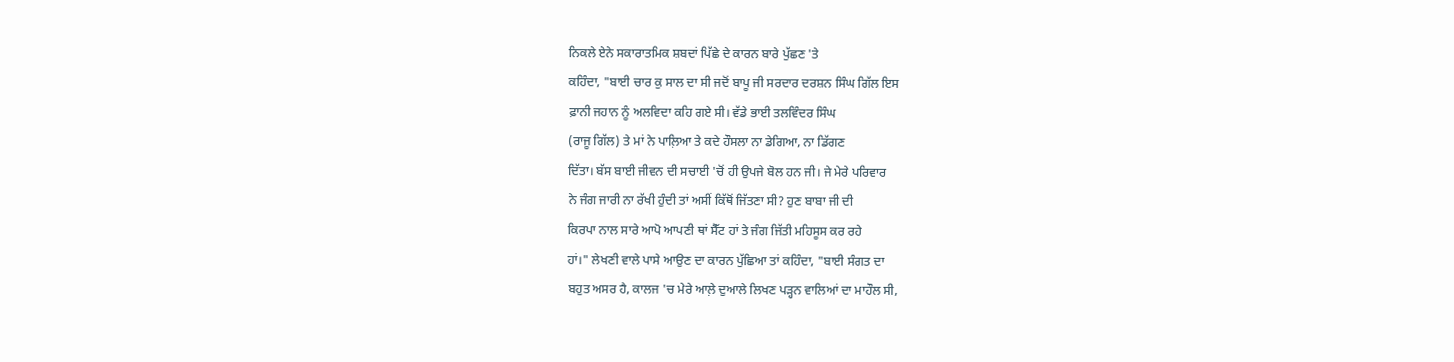ਨਿਕਲੇ ਏਨੇ ਸਕਾਰਾਤਮਿਕ ਸ਼ਬਦਾਂ ਪਿੱਛੇ ਦੇ ਕਾਰਨ ਬਾਰੇ ਪੁੱਛਣ 'ਤੇ
ਕਹਿੰਦਾ, "ਬਾਈ ਚਾਰ ਕੁ ਸਾਲ ਦਾ ਸੀ ਜਦੋਂ ਬਾਪੂ ਜੀ ਸਰਦਾਰ ਦਰਸ਼ਨ ਸਿੰਘ ਗਿੱਲ ਇਸ
ਫ਼ਾਨੀ ਜਹਾਨ ਨੂੰ ਅਲਵਿਦਾ ਕਹਿ ਗਏ ਸੀ। ਵੱਡੇ ਭਾਈ ਤਲਵਿੰਦਰ ਸਿੰਘ
(ਰਾਜੂ ਗਿੱਲ) ਤੇ ਮਾਂ ਨੇ ਪਾਲ਼ਿਆ ਤੇ ਕਦੇ ਹੌਸਲਾ ਨਾ ਡੇਗਿਆ, ਨਾ ਡਿੱਗਣ
ਦਿੱਤਾ। ਬੱਸ ਬਾਈ ਜੀਵਨ ਦੀ ਸਚਾਈ 'ਚੋਂ ਹੀ ਉਪਜੇ ਬੋਲ ਹਨ ਜੀ। ਜੇ ਮੇਰੇ ਪਰਿਵਾਰ
ਨੇ ਜੰਗ ਜਾਰੀ ਨਾ ਰੱਖੀ ਹੁੰਦੀ ਤਾਂ ਅਸੀਂ ਕਿੱਥੋਂ ਜਿੱਤਣਾ ਸੀ? ਹੁਣ ਬਾਬਾ ਜੀ ਦੀ
ਕਿਰਪਾ ਨਾਲ ਸਾਰੇ ਆਪੋ ਆਪਣੀ ਥਾਂ ਸੈੱਟ ਹਾਂ ਤੇ ਜੰਗ ਜਿੱਤੀ ਮਹਿਸੂਸ ਕਰ ਰਹੇ
ਹਾਂ।" ਲੇਖਣੀ ਵਾਲੇ ਪਾਸੇ ਆਉਣ ਦਾ ਕਾਰਨ ਪੁੱਛਿਆ ਤਾਂ ਕਹਿੰਦਾ, "ਬਾਈ ਸੰਗਤ ਦਾ
ਬਹੁਤ ਅਸਰ ਹੈ, ਕਾਲਜ 'ਚ ਮੇਰੇ ਆਲ਼ੇ ਦੁਆਲੇ ਲਿਖਣ ਪੜ੍ਹਨ ਵਾਲਿਆਂ ਦਾ ਮਾਹੌਲ ਸੀ,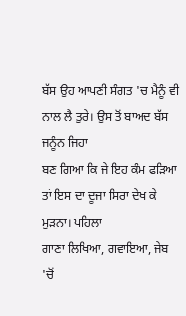ਬੱਸ ਉਹ ਆਪਣੀ ਸੰਗਤ 'ਚ ਮੈਨੂੰ ਵੀ ਨਾਲ ਲੈ ਤੁਰੇ। ਉਸ ਤੋਂ ਬਾਅਦ ਬੱਸ ਜਨੂੰਨ ਜਿਹਾ
ਬਣ ਗਿਆ ਕਿ ਜੇ ਇਹ ਕੰਮ ਫੜਿਆ ਤਾਂ ਇਸ ਦਾ ਦੂਜਾ ਸਿਰਾ ਦੇਖ ਕੇ ਮੁੜਨਾ। ਪਹਿਲਾ
ਗਾਣਾ ਲਿਖਿਆ, ਗਵਾਇਆ, ਜੇਬ 'ਚੋਂ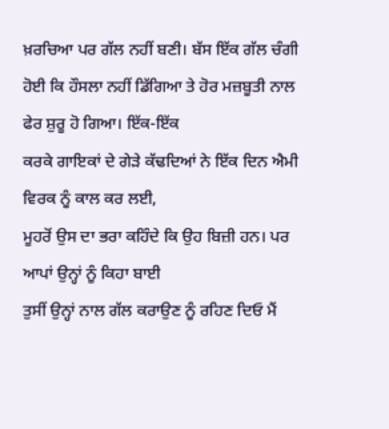ਖ਼ਰਚਿਆ ਪਰ ਗੱਲ ਨਹੀਂ ਬਣੀ। ਬੱਸ ਇੱਕ ਗੱਲ ਚੰਗੀ
ਹੋਈ ਕਿ ਹੌਸਲਾ ਨਹੀਂ ਡਿੱਗਿਆ ਤੇ ਹੋਰ ਮਜ਼ਬੂਤੀ ਨਾਲ ਫੇਰ ਸ਼ੁਰੂ ਹੋ ਗਿਆ। ਇੱਕ-ਇੱਕ
ਕਰਕੇ ਗਾਇਕਾਂ ਦੇ ਗੇੜੇ ਕੱਢਦਿਆਂ ਨੇ ਇੱਕ ਦਿਨ ਐਮੀ ਵਿਰਕ ਨੂੰ ਕਾਲ ਕਰ ਲਈ,
ਮੂਹਰੋਂ ਉਸ ਦਾ ਭਰਾ ਕਹਿੰਦੇ ਕਿ ਉਹ ਬਿਜ਼ੀ ਹਨ। ਪਰ ਆਪਾਂ ਉਨ੍ਹਾਂ ਨੂੰ ਕਿਹਾ ਬਾਈ
ਤੁਸੀਂ ਉਨ੍ਹਾਂ ਨਾਲ ਗੱਲ ਕਰਾਉਣ ਨੂੰ ਰਹਿਣ ਦਿਓ ਮੈਂ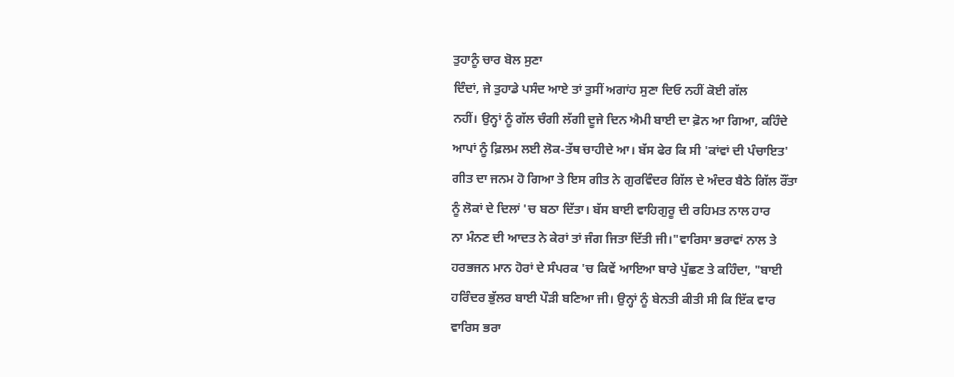ਤੁਹਾਨੂੰ ਚਾਰ ਬੋਲ ਸੁਣਾ
ਦਿੰਦਾਂ, ਜੇ ਤੁਹਾਡੇ ਪਸੰਦ ਆਏ ਤਾਂ ਤੁਸੀਂ ਅਗਾਂਹ ਸੁਣਾ ਦਿਓ ਨਹੀਂ ਕੋਈ ਗੱਲ
ਨਹੀਂ। ਉਨ੍ਹਾਂ ਨੂੰ ਗੱਲ ਚੰਗੀ ਲੱਗੀ ਦੂਜੇ ਦਿਨ ਐਮੀ ਬਾਈ ਦਾ ਫ਼ੋਨ ਆ ਗਿਆ, ਕਹਿੰਦੇ
ਆਪਾਂ ਨੂੰ ਫ਼ਿਲਮ ਲਈ ਲੋਕ-ਤੱਥ ਚਾਹੀਦੇ ਆ। ਬੱਸ ਫੇਰ ਕਿ ਸੀ 'ਕਾਂਵਾਂ ਦੀ ਪੰਚਾਇਤ'
ਗੀਤ ਦਾ ਜਨਮ ਹੋ ਗਿਆ ਤੇ ਇਸ ਗੀਤ ਨੇ ਗੁਰਵਿੰਦਰ ਗਿੱਲ ਦੇ ਅੰਦਰ ਬੈਠੇ ਗਿੱਲ ਰੌਂਤਾ
ਨੂੰ ਲੋਕਾਂ ਦੇ ਦਿਲਾਂ 'ਚ ਬਠਾ ਦਿੱਤਾ। ਬੱਸ ਬਾਈ ਵਾਹਿਗੁਰੂ ਦੀ ਰਹਿਮਤ ਨਾਲ ਹਾਰ
ਨਾ ਮੰਨਣ ਦੀ ਆਦਤ ਨੇ ਕੇਰਾਂ ਤਾਂ ਜੰਗ ਜਿਤਾ ਦਿੱਤੀ ਜੀ।"ਵਾਰਿਸਾ ਭਰਾਵਾਂ ਨਾਲ ਤੇ
ਹਰਭਜਨ ਮਾਨ ਹੋਰਾਂ ਦੇ ਸੰਪਰਕ 'ਚ ਕਿਵੇਂ ਆਇਆ ਬਾਰੇ ਪੁੱਛਣ ਤੇ ਕਹਿੰਦਾ, "ਬਾਈ
ਹਰਿੰਦਰ ਭੁੱਲਰ ਬਾਈ ਪੌੜੀ ਬਣਿਆ ਜੀ। ਉਨ੍ਹਾਂ ਨੂੰ ਬੇਨਤੀ ਕੀਤੀ ਸੀ ਕਿ ਇੱਕ ਵਾਰ
ਵਾਰਿਸ ਭਰਾ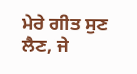ਮੇਰੇ ਗੀਤ ਸੁਣ ਲੈਣ, ਜੇ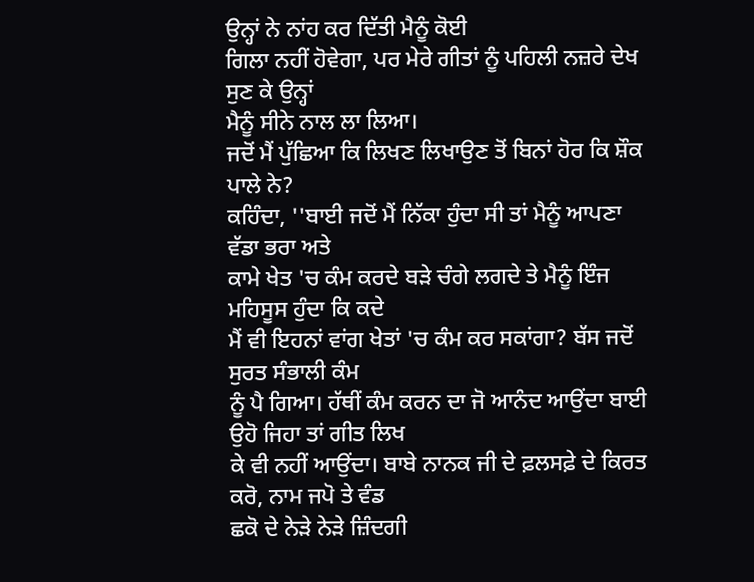ਉਨ੍ਹਾਂ ਨੇ ਨਾਂਹ ਕਰ ਦਿੱਤੀ ਮੈਨੂੰ ਕੋਈ
ਗਿਲਾ ਨਹੀਂ ਹੋਵੇਗਾ, ਪਰ ਮੇਰੇ ਗੀਤਾਂ ਨੂੰ ਪਹਿਲੀ ਨਜ਼ਰੇ ਦੇਖ ਸੁਣ ਕੇ ਉਨ੍ਹਾਂ
ਮੈਨੂੰ ਸੀਨੇ ਨਾਲ ਲਾ ਲਿਆ।
ਜਦੋਂ ਮੈਂ ਪੁੱਛਿਆ ਕਿ ਲਿਖਣ ਲਿਖਾਉਣ ਤੋਂ ਬਿਨਾਂ ਹੋਰ ਕਿ ਸ਼ੌਕ ਪਾਲੇ ਨੇ?
ਕਹਿੰਦਾ, ''ਬਾਈ ਜਦੋਂ ਮੈਂ ਨਿੱਕਾ ਹੁੰਦਾ ਸੀ ਤਾਂ ਮੈਨੂੰ ਆਪਣਾ ਵੱਡਾ ਭਰਾ ਅਤੇ
ਕਾਮੇ ਖੇਤ 'ਚ ਕੰਮ ਕਰਦੇ ਬੜੇ ਚੰਗੇ ਲਗਦੇ ਤੇ ਮੈਨੂੰ ਇੰਜ ਮਹਿਸੂਸ ਹੁੰਦਾ ਕਿ ਕਦੇ
ਮੈਂ ਵੀ ਇਹਨਾਂ ਵਾਂਗ ਖੇਤਾਂ 'ਚ ਕੰਮ ਕਰ ਸਕਾਂਗਾ? ਬੱਸ ਜਦੋਂ ਸੁਰਤ ਸੰਭਾਲੀ ਕੰਮ
ਨੂੰ ਪੈ ਗਿਆ। ਹੱਥੀਂ ਕੰਮ ਕਰਨ ਦਾ ਜੋ ਆਨੰਦ ਆਉਂਦਾ ਬਾਈ ਉਹੋ ਜਿਹਾ ਤਾਂ ਗੀਤ ਲਿਖ
ਕੇ ਵੀ ਨਹੀਂ ਆਉਂਦਾ। ਬਾਬੇ ਨਾਨਕ ਜੀ ਦੇ ਫ਼ਲਸਫ਼ੇ ਦੇ ਕਿਰਤ ਕਰੋ, ਨਾਮ ਜਪੋ ਤੇ ਵੰਡ
ਛਕੋ ਦੇ ਨੇੜੇ ਨੇੜੇ ਜ਼ਿੰਦਗੀ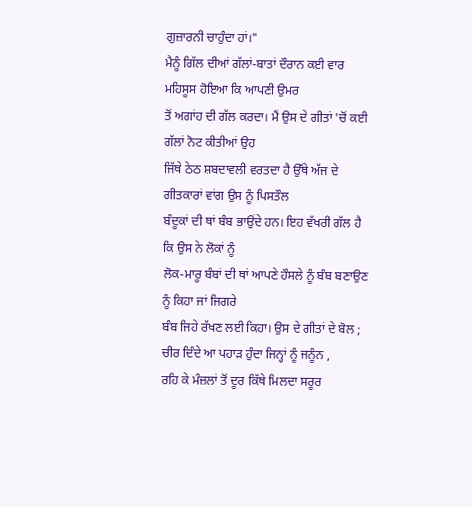ਗੁਜ਼ਾਰਨੀ ਚਾਹੁੰਦਾ ਹਾਂ।"
ਮੈਨੂੰ ਗਿੱਲ ਦੀਆਂ ਗੱਲਾਂ-ਬਾਤਾਂ ਦੌਰਾਨ ਕਈ ਵਾਰ ਮਹਿਸੂਸ ਹੋਇਆ ਕਿ ਆਪਣੀ ਉਮਰ
ਤੋਂ ਅਗਾਂਹ ਦੀ ਗੱਲ ਕਰਦਾ। ਮੈਂ ਉਸ ਦੇ ਗੀਤਾਂ 'ਚੋਂ ਕਈ ਗੱਲਾਂ ਨੋਟ ਕੀਤੀਆਂ ਉਹ
ਜਿੱਥੇ ਠੇਠ ਸ਼ਬਦਾਵਲੀ ਵਰਤਦਾ ਹੈ ਉੱਥੇ ਅੱਜ ਦੇ ਗੀਤਕਾਰਾਂ ਵਾਂਗ ਉਸ ਨੂੰ ਪਿਸਤੌਲ
ਬੰਦੂਕਾਂ ਦੀ ਥਾਂ ਬੰਬ ਭਾਉਂਦੇ ਹਨ। ਇਹ ਵੱਖਰੀ ਗੱਲ ਹੈ ਕਿ ਉਸ ਨੇ ਲੋਕਾਂ ਨੂੰ
ਲੋਕ-ਮਾਰੂ ਬੰਬਾਂ ਦੀ ਥਾਂ ਆਪਣੇ ਹੌਸਲੇ ਨੂੰ ਬੰਬ ਬਣਾਉਣ ਨੂੰ ਕਿਹਾ ਜਾਂ ਜਿਗਰੇ
ਬੰਬ ਜਿਹੇ ਰੱਖਣ ਲਈ ਕਿਹਾ। ਉਸ ਦੇ ਗੀਤਾਂ ਦੇ ਬੋਲ ;
ਚੀਰ ਦਿੰਦੇ ਆ ਪਹਾੜ ਹੁੰਦਾ ਜਿਨ੍ਹਾਂ ਨੂੰ ਜਨੂੰਨ ,
ਰਹਿ ਕੇ ਮੰਜ਼ਲਾਂ ਤੋਂ ਦੂਰ ਕਿੱਥੇ ਮਿਲਦਾ ਸਰੂਰ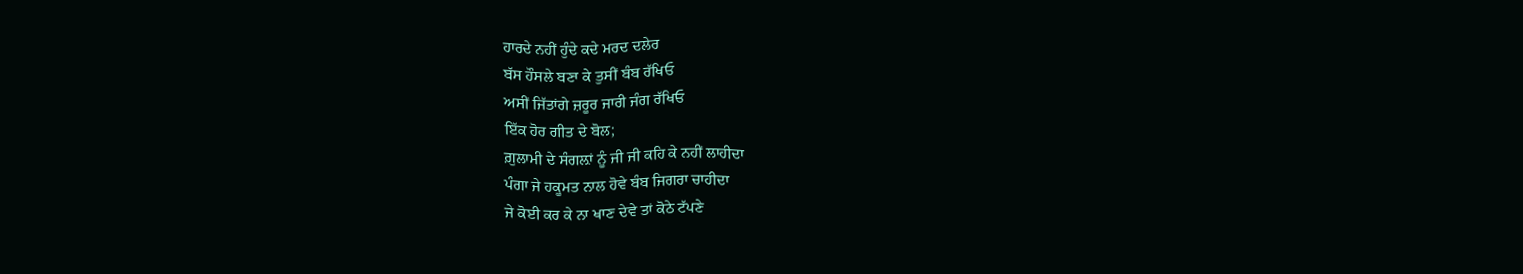ਹਾਰਦੇ ਨਹੀਂ ਹੁੰਦੇ ਕਦੇ ਮਰਦ ਦਲੇਰ
ਬੱਸ ਹੌਸਲੇ ਬਣਾ ਕੇ ਤੁਸੀਂ ਬੰਬ ਰੱਖਿਓ
ਅਸੀਂ ਜਿੱਤਾਂਗੇ ਜ਼ਰੂਰ ਜਾਰੀ ਜੰਗ ਰੱਖਿਓ
ਇੱਕ ਹੋਰ ਗੀਤ ਦੇ ਬੋਲ;
ਗ਼ੁਲਾਮੀ ਦੇ ਸੰਗਲ਼ਾਂ ਨੂੰ ਜੀ ਜੀ ਕਹਿ ਕੇ ਨਹੀਂ ਲਾਹੀਦਾ
ਪੰਗਾ ਜੇ ਹਕੂਮਤ ਨਾਲ ਹੋਵੇ ਬੰਬ ਜਿਗਰਾ ਚਾਹੀਦਾ
ਜੇ ਕੋਈ ਕਰ ਕੇ ਨਾ ਖਾਣ ਦੇਵੇ ਤਾਂ ਕੋਠੇ ਟੱਪਣੇ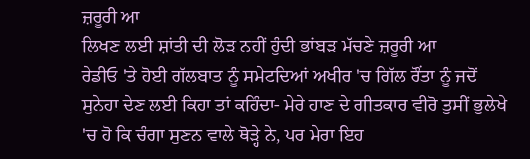ਜ਼ਰੂਰੀ ਆ
ਲਿਖਣ ਲਈ ਸ਼ਾਂਤੀ ਦੀ ਲੋੜ ਨਹੀਂ ਹੁੰਦੀ ਭਾਂਬੜ ਮੱਚਣੇ ਜ਼ਰੂਰੀ ਆ
ਰੇਡੀਓ 'ਤੇ ਹੋਈ ਗੱਲਬਾਤ ਨੂੰ ਸਮੇਟਦਿਆਂ ਅਖੀਰ 'ਚ ਗਿੱਲ ਰੌਂਤਾ ਨੂੰ ਜਦੋਂ
ਸੁਨੇਹਾ ਦੇਣ ਲਈ ਕਿਹਾ ਤਾਂ ਕਹਿੰਦਾ- ਮੇਰੇ ਹਾਣ ਦੇ ਗੀਤਕਾਰ ਵੀਰੋ ਤੁਸੀਂ ਭੁਲੇਖੇ
'ਚ ਹੋ ਕਿ ਚੰਗਾ ਸੁਣਨ ਵਾਲੇ ਥੋੜ੍ਹੇ ਨੇ, ਪਰ ਮੇਰਾ ਇਹ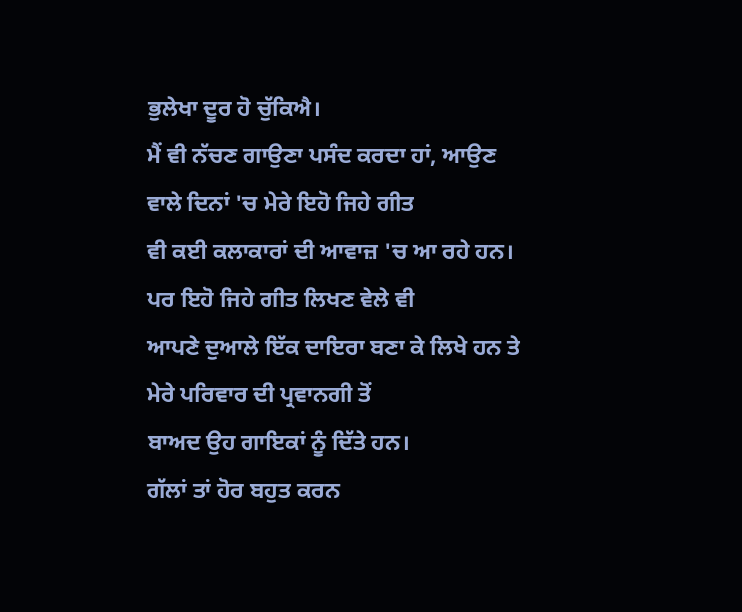ਭੁਲੇਖਾ ਦੂਰ ਹੋ ਚੁੱਕਿਐ।
ਮੈਂ ਵੀ ਨੱਚਣ ਗਾਉਣਾ ਪਸੰਦ ਕਰਦਾ ਹਾਂ, ਆਉਣ ਵਾਲੇ ਦਿਨਾਂ 'ਚ ਮੇਰੇ ਇਹੋ ਜਿਹੇ ਗੀਤ
ਵੀ ਕਈ ਕਲਾਕਾਰਾਂ ਦੀ ਆਵਾਜ਼ 'ਚ ਆ ਰਹੇ ਹਨ। ਪਰ ਇਹੋ ਜਿਹੇ ਗੀਤ ਲਿਖਣ ਵੇਲੇ ਵੀ
ਆਪਣੇ ਦੁਆਲੇ ਇੱਕ ਦਾਇਰਾ ਬਣਾ ਕੇ ਲਿਖੇ ਹਨ ਤੇ ਮੇਰੇ ਪਰਿਵਾਰ ਦੀ ਪ੍ਰਵਾਨਗੀ ਤੋਂ
ਬਾਅਦ ਉਹ ਗਾਇਕਾਂ ਨੂੰ ਦਿੱਤੇ ਹਨ।
ਗੱਲਾਂ ਤਾਂ ਹੋਰ ਬਹੁਤ ਕਰਨ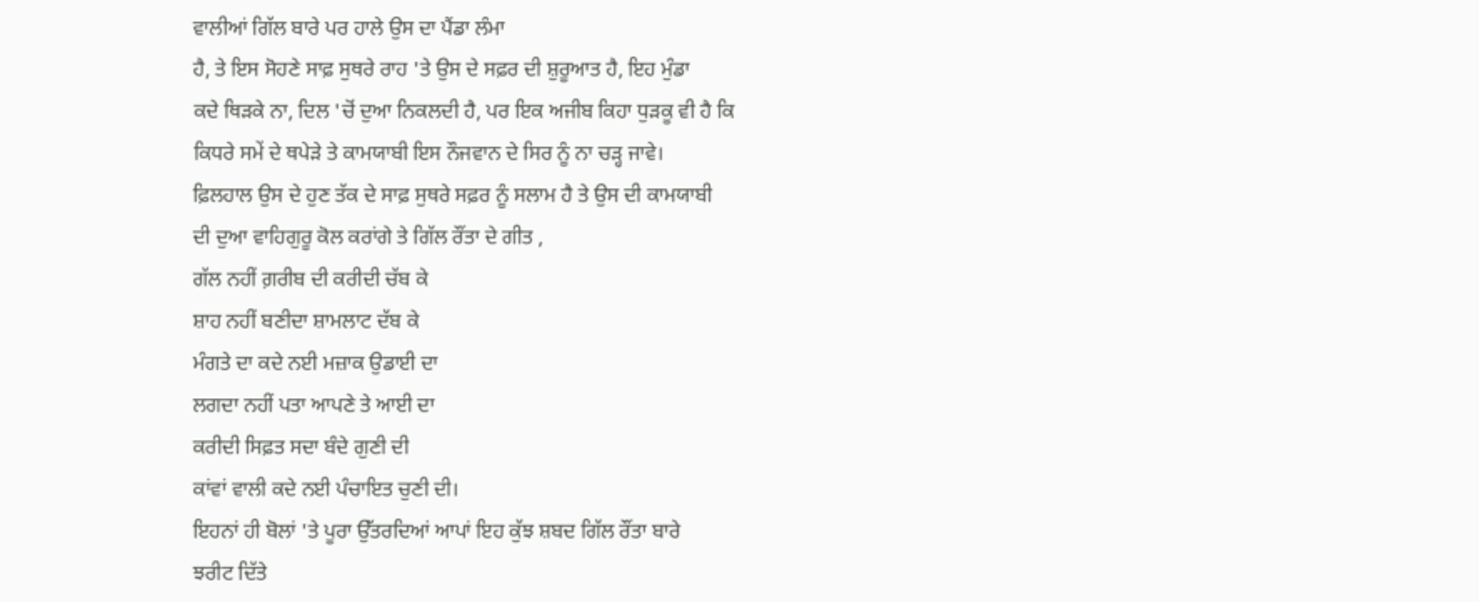ਵਾਲੀਆਂ ਗਿੱਲ ਬਾਰੇ ਪਰ ਹਾਲੇ ਉਸ ਦਾ ਪੈਂਡਾ ਲੰਮਾ
ਹੈ, ਤੇ ਇਸ ਸੋਹਣੇ ਸਾਫ਼ ਸੁਥਰੇ ਰਾਹ 'ਤੇ ਉਸ ਦੇ ਸਫ਼ਰ ਦੀ ਸ਼ੁਰੂਆਤ ਹੈ, ਇਹ ਮੁੰਡਾ
ਕਦੇ ਥਿੜਕੇ ਨਾ, ਦਿਲ 'ਚੋਂ ਦੁਆ ਨਿਕਲਦੀ ਹੈ, ਪਰ ਇਕ ਅਜੀਬ ਕਿਹਾ ਧੁੜਕੂ ਵੀ ਹੈ ਕਿ
ਕਿਧਰੇ ਸਮੇਂ ਦੇ ਥਪੇੜੇ ਤੇ ਕਾਮਯਾਬੀ ਇਸ ਨੌਜਵਾਨ ਦੇ ਸਿਰ ਨੂੰ ਨਾ ਚੜ੍ਹ ਜਾਵੇ।
ਫ਼ਿਲਹਾਲ ਉਸ ਦੇ ਹੁਣ ਤੱਕ ਦੇ ਸਾਫ਼ ਸੁਥਰੇ ਸਫ਼ਰ ਨੂੰ ਸਲਾਮ ਹੈ ਤੇ ਉਸ ਦੀ ਕਾਮਯਾਬੀ
ਦੀ ਦੁਆ ਵਾਹਿਗੁਰੂ ਕੋਲ ਕਰਾਂਗੇ ਤੇ ਗਿੱਲ ਰੌਂਤਾ ਦੇ ਗੀਤ ,
ਗੱਲ ਨਹੀਂ ਗ਼ਰੀਬ ਦੀ ਕਰੀਦੀ ਚੱਬ ਕੇ
ਸ਼ਾਹ ਨਹੀਂ ਬਣੀਦਾ ਸ਼ਾਮਲਾਟ ਦੱਬ ਕੇ
ਮੰਗਤੇ ਦਾ ਕਦੇ ਨਈ ਮਜ਼ਾਕ ਉਡਾਈ ਦਾ
ਲਗਦਾ ਨਹੀਂ ਪਤਾ ਆਪਣੇ ਤੇ ਆਈ ਦਾ
ਕਰੀਦੀ ਸਿਫ਼ਤ ਸਦਾ ਬੰਦੇ ਗੁਣੀ ਦੀ
ਕਾਂਵਾਂ ਵਾਲੀ ਕਦੇ ਨਈ ਪੰਚਾਇਤ ਚੁਣੀ ਦੀ।
ਇਹਨਾਂ ਹੀ ਬੋਲਾਂ 'ਤੇ ਪੂਰਾ ਉੱਤਰਦਿਆਂ ਆਪਾਂ ਇਹ ਕੁੱਝ ਸ਼ਬਦ ਗਿੱਲ ਰੌਂਤਾ ਬਾਰੇ
ਝਰੀਟ ਦਿੱਤੇ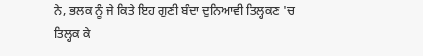ਨੇ, ਭਲਕ ਨੂੰ ਜੇ ਕਿਤੇ ਇਹ ਗੁਣੀ ਬੰਦਾ ਦੁਨਿਆਵੀ ਤਿਲ੍ਹਕਣ 'ਚ
ਤਿਲ੍ਹਕ ਕੇ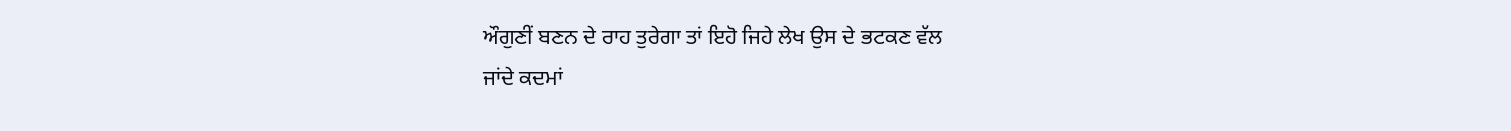ਔਗੁਣੀਂ ਬਣਨ ਦੇ ਰਾਹ ਤੁਰੇਗਾ ਤਾਂ ਇਹੋ ਜਿਹੇ ਲੇਖ ਉਸ ਦੇ ਭਟਕਣ ਵੱਲ
ਜਾਂਦੇ ਕਦਮਾਂ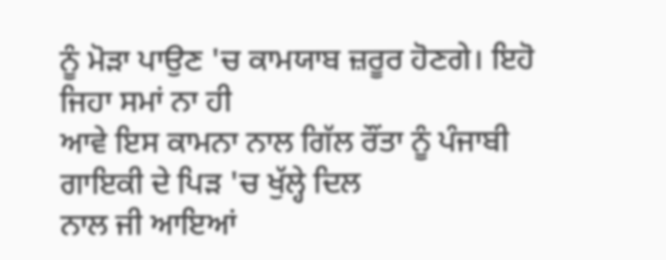ਨੂੰ ਮੋੜਾ ਪਾਉਣ 'ਚ ਕਾਮਯਾਬ ਜ਼ਰੂਰ ਹੋਣਗੇ। ਇਹੋ ਜਿਹਾ ਸਮਾਂ ਨਾ ਹੀ
ਆਵੇ ਇਸ ਕਾਮਨਾ ਨਾਲ ਗਿੱਲ ਰੌਂਤਾ ਨੂੰ ਪੰਜਾਬੀ ਗਾਇਕੀ ਦੇ ਪਿੜ 'ਚ ਖੁੱਲ੍ਹੇ ਦਿਲ
ਨਾਲ ਜੀ ਆਇਆਂ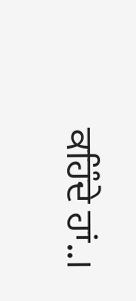ਕਹਿੰਦੇ ਹਾਂ..।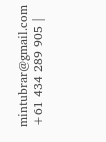mintubrar@gmail.com
+61 434 289 905 |